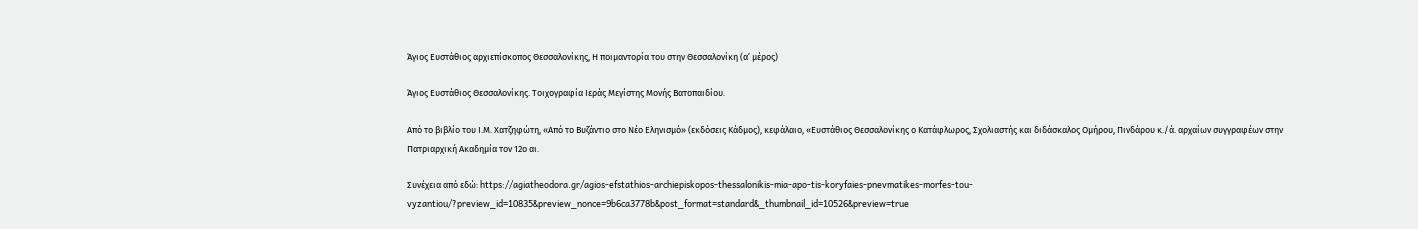Άγιος Ευστάθιος αρχιεπίσκοπος Θεσσαλονίκης, Η ποιμαντορία του στην Θεσσαλονίκη (α’ μέρος)

Άγιος Ευστάθιος Θεσσαλονίκης. Τοιχογραφία Ιεράς Μεγίστης Μονής Βατοπαιδίου.

Από το βιβλίο του Ι.Μ. Χατζηφώτη, «Από το Βυζάντιο στο Νέο Εληνισμό» (εκδόσεις Κάδμος), κεφάλαιο, «Ευστάθιος Θεσσαλονίκης ο Κατάφλωρος, Σχολιαστής και διδάσκαλος Ομήρου, Πινδάρου κ./ά. αρχαίων συγγραφέων στην Πατριαρχική Ακαδημία τον 12ο αι.

Συνέχεια από εδώ: https://agiatheodora.gr/agios-efstathios-archiepiskopos-thessalonikis-mia-apo-tis-koryfaies-pnevmatikes-morfes-tou-vyzantiou/?preview_id=10835&preview_nonce=9b6ca3778b&post_format=standard&_thumbnail_id=10526&preview=true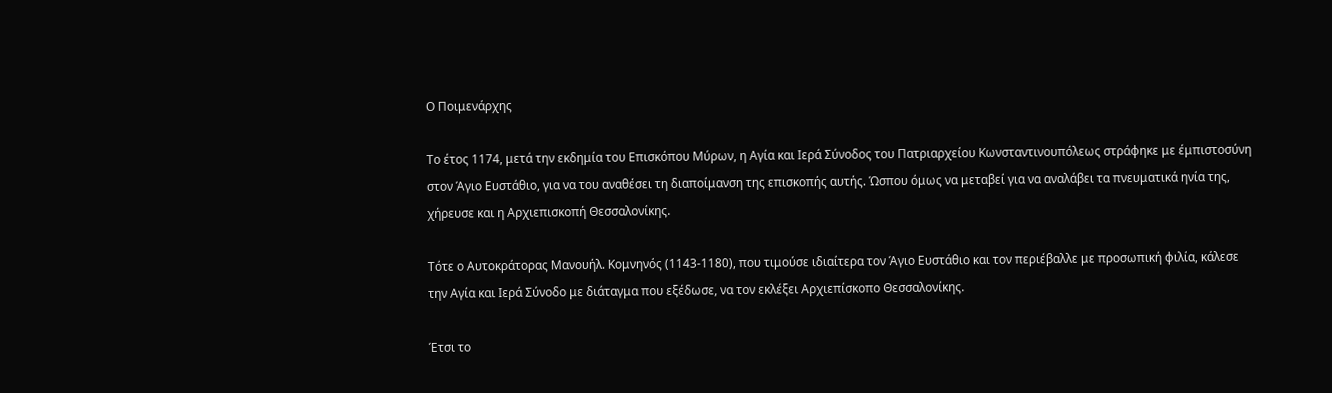Ο Ποιμενάρχης

Το έτος 1174, μετά την εκδημία του Επισκόπου Μύρων, η Αγία και Ιερά Σύνοδος του Πατριαρχείου Κωνσταντινουπόλεως στράφηκε με έμπιστοσύνη στον Άγιο Ευστάθιο, για να του αναθέσει τη διαποίμανση της επισκοπής αυτής. Ώσπου όμως να μεταβεί για να αναλάβει τα πνευματικά ηνία της, χήρευσε και η Αρχιεπισκοπή Θεσσαλονίκης.

Τότε ο Αυτοκράτορας Μανουήλ. Κομνηνός (1143-1180), που τιμούσε ιδιαίτερα τον Άγιο Ευστάθιο και τον περιέβαλλε με προσωπική φιλία, κάλεσε την Αγία και Ιερά Σύνοδο με διάταγμα που εξέδωσε, να τον εκλέξει Αρχιεπίσκοπο Θεσσαλονίκης.

Έτσι το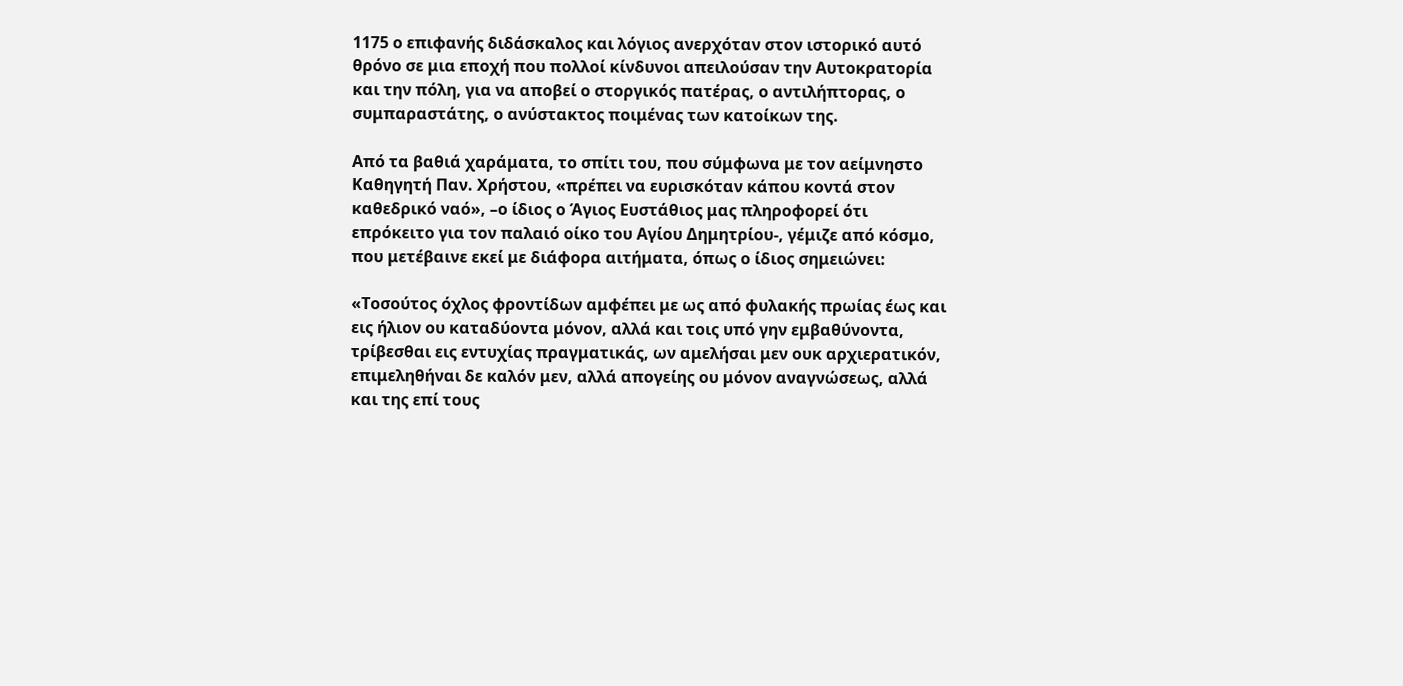1175 ο επιφανής διδάσκαλος και λόγιος ανερχόταν στον ιστορικό αυτό θρόνο σε μια εποχή που πολλοί κίνδυνοι απειλούσαν την Αυτοκρατορία και την πόλη, για να αποβεί ο στοργικός πατέρας, ο αντιλήπτορας, ο συμπαραστάτης, ο ανύστακτος ποιμένας των κατοίκων της.

Aπό τα βαθιά χαράματα, το σπίτι του, που σύμφωνα με τον αείμνηστο Καθηγητή Παν. Χρήστου, «πρέπει να ευρισκόταν κάπου κοντά στον καθεδρικό ναό», –ο ίδιος ο Άγιος Ευστάθιος μας πληροφορεί ότι επρόκειτο για τον παλαιό οίκο του Αγίου Δημητρίου-, γέμιζε από κόσμο, που μετέβαινε εκεί με διάφορα αιτήματα, όπως ο ίδιος σημειώνει:

«Τοσούτος όχλος φροντίδων αμφέπει με ως από φυλακής πρωίας έως και εις ήλιον ου καταδύοντα μόνον, αλλά και τοις υπό γην εμβαθύνοντα, τρίβεσθαι εις εντυχίας πραγματικάς, ων αμελήσαι μεν ουκ αρχιερατικόν, επιμεληθήναι δε καλόν μεν, αλλά απογείης ου μόνον αναγνώσεως, αλλά και της επί τους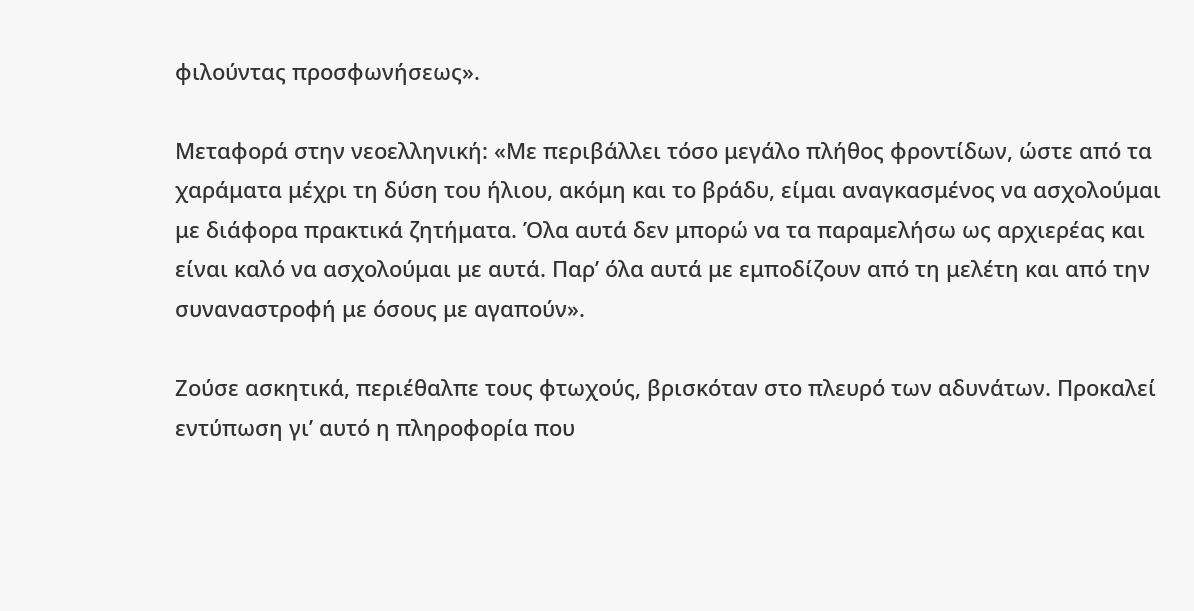φιλούντας προσφωνήσεως».

Μεταφορά στην νεοελληνική: «Με περιβάλλει τόσο μεγάλο πλήθος φροντίδων, ώστε από τα χαράματα μέχρι τη δύση του ήλιου, ακόμη και το βράδυ, είμαι αναγκασμένος να ασχολούμαι με διάφορα πρακτικά ζητήματα. Όλα αυτά δεν μπορώ να τα παραμελήσω ως αρχιερέας και είναι καλό να ασχολούμαι με αυτά. Παρ’ όλα αυτά με εμποδίζουν από τη μελέτη και από την συναναστροφή με όσους με αγαπούν».

Ζούσε ασκητικά, περιέθαλπε τους φτωχούς, βρισκόταν στο πλευρό των αδυνάτων. Προκαλεί εντύπωση γι’ αυτό η πληροφορία που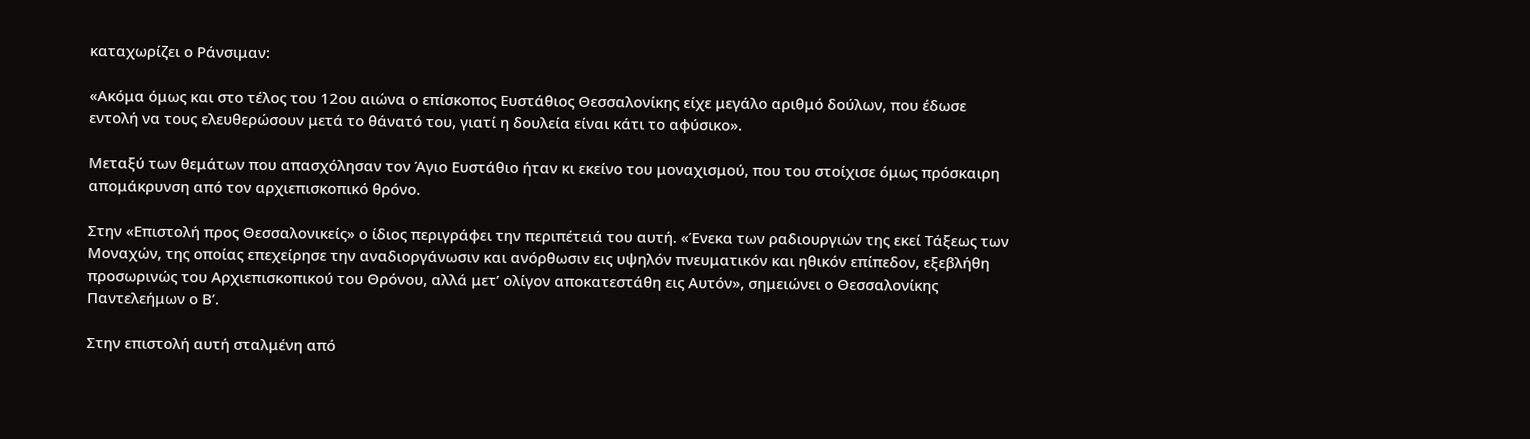καταχωρίζει ο Ράνσιμαν:

«Ακόμα όμως και στο τέλος του 12ου αιώνα ο επίσκοπος Ευστάθιος Θεσσαλονίκης είχε μεγάλο αριθμό δούλων, που έδωσε εντολή να τους ελευθερώσουν μετά το θάνατό του, γιατί η δουλεία είναι κάτι το αφύσικο».

Μεταξύ των θεμάτων που απασχόλησαν τον Άγιο Ευστάθιο ήταν κι εκείνο του μοναχισμού, που του στοίχισε όμως πρόσκαιρη απομάκρυνση από τον αρχιεπισκοπικό θρόνο.

Στην «Επιστολή προς Θεσσαλονικείς» ο ίδιος περιγράφει την περιπέτειά του αυτή. «Ένεκα των ραδιουργιών της εκεί Τάξεως των Μοναχών, της οποίας επεχείρησε την αναδιοργάνωσιν και ανόρθωσιν εις υψηλόν πνευματικόν και ηθικόν επίπεδον, εξεβλήθη προσωρινώς του Αρχιεπισκοπικού του Θρόνου, αλλά μετ’ ολίγον αποκατεστάθη εις Αυτόν», σημειώνει ο Θεσσαλονίκης Παντελεήμων ο Β’.

Στην επιστολή αυτή σταλμένη από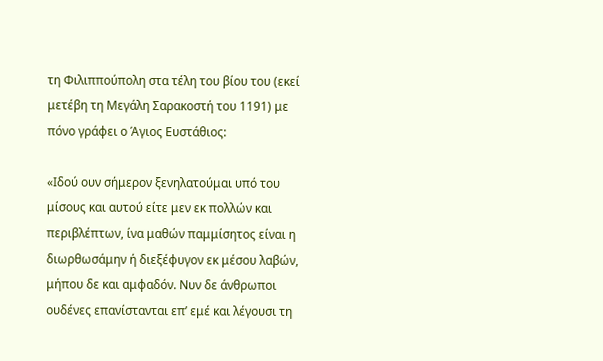τη Φιλιππούπολη στα τέλη του βίου του (εκεί μετέβη τη Μεγάλη Σαρακοστή του 1191) με πόνο γράφει ο Άγιος Ευστάθιος:

«Ιδού ουν σήμερον ξενηλατούμαι υπό του μίσους και αυτού είτε μεν εκ πολλών και περιβλέπτων, ίνα μαθών παμμίσητος είναι η διωρθωσάμην ή διεξέφυγον εκ μέσου λαβών, μήπου δε και αμφαδόν. Νυν δε άνθρωποι ουδένες επανίστανται επ’ εμέ και λέγουσι τη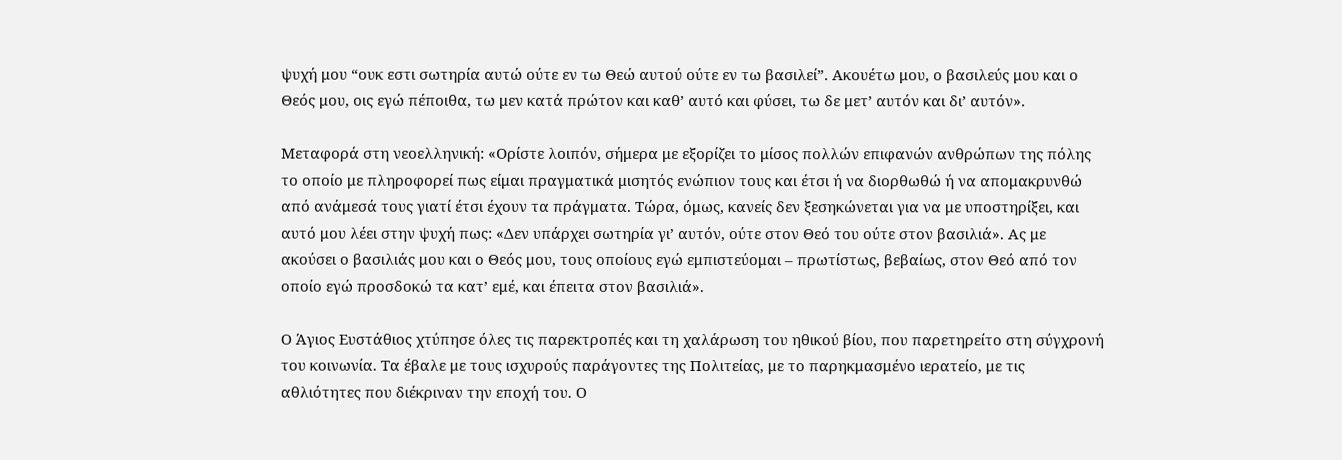ψυχή μου “ουκ εστι σωτηρία αυτώ ούτε εν τω Θεώ αυτού ούτε εν τω βασιλεί”. Ακουέτω μου, ο βασιλεύς μου και ο Θεός μου, οις εγώ πέποιθα, τω μεν κατά πρώτον και καθ’ αυτό και φύσει, τω δε μετ’ αυτόν και δι’ αυτόν».

Μεταφορά στη νεοελληνική: «Ορίστε λοιπόν, σήμερα με εξορίζει το μίσος πολλών επιφανών ανθρώπων της πόλης το οποίο με πληροφορεί πως είμαι πραγματικά μισητός ενώπιον τους και έτσι ή να διορθωθώ ή να απομακρυνθώ από ανάμεσά τους γιατί έτσι έχουν τα πράγματα. Τώρα, όμως, κανείς δεν ξεσηκώνεται για να με υποστηρίξει, και αυτό μου λέει στην ψυχή πως: «Δεν υπάρχει σωτηρία γι’ αυτόν, ούτε στον Θεό του ούτε στον βασιλιά». Ας με ακούσει ο βασιλιάς μου και ο Θεός μου, τους οποίους εγώ εμπιστεύομαι – πρωτίστως, βεβαίως, στον Θεό από τον οποίο εγώ προσδοκώ τα κατ’ εμέ, και έπειτα στον βασιλιά».

Ο Άγιος Ευστάθιος χτύπησε όλες τις παρεκτροπές και τη χαλάρωση του ηθικού βίου, που παρετηρείτο στη σύγχρονή του κοινωνία. Τα έβαλε με τους ισχυρούς παράγοντες της Πολιτείας, με το παρηκμασμένο ιερατείο, με τις αθλιότητες που διέκριναν την εποχή του. Ο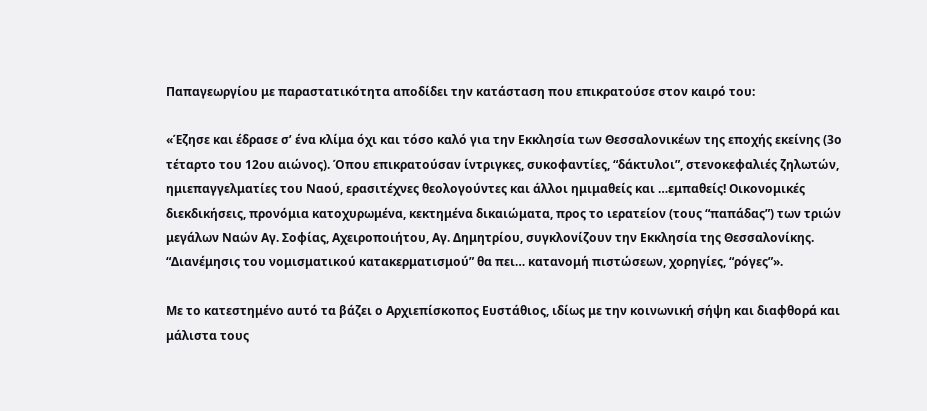Παπαγεωργίου με παραστατικότητα αποδίδει την κατάσταση που επικρατούσε στον καιρό του:

«Έζησε και έδρασε σ’ ένα κλίμα όχι και τόσο καλό για την Εκκλησία των Θεσσαλονικέων της εποχής εκείνης (3ο τέταρτο του 12ου αιώνος). Όπου επικρατούσαν ίντριγκες, συκοφαντίες, “δάκτυλοι”, στενοκεφαλιές ζηλωτών, ημιεπαγγελματίες του Ναού, ερασιτέχνες θεολογούντες και άλλοι ημιμαθείς και …εμπαθείς! Οικονομικές διεκδικήσεις, προνόμια κατοχυρωμένα, κεκτημένα δικαιώματα, προς το ιερατείον (τους “παπάδας”) των τριών μεγάλων Ναών Αγ. Σοφίας, Αχειροποιήτου, Αγ. Δημητρίου, συγκλονίζουν την Εκκλησία της Θεσσαλονίκης. “Διανέμησις του νομισματικού κατακερματισμού” θα πει… κατανομή πιστώσεων, χορηγίες, “ρόγες”».

Με το κατεστημένο αυτό τα βάζει ο Αρχιεπίσκοπος Ευστάθιος, ιδίως με την κοινωνική σήψη και διαφθορά και μάλιστα τους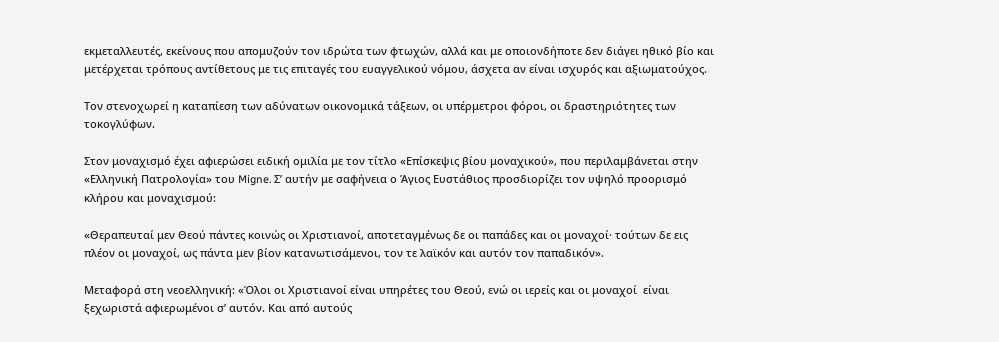εκμεταλλευτές, εκείνους που απομυζούν τον ιδρώτα των φτωχών, αλλά και με οποιονδήποτε δεν διάγει ηθικό βίο και μετέρχεται τρόπους αντίθετους με τις επιταγές του ευαγγελικού νόμου, άσχετα αν είναι ισχυρός και αξιωματούχος.

Τον στενοχωρεί η καταπίεση των αδύνατων οικονομικά τάξεων, οι υπέρμετροι φόροι, οι δραστηριότητες των τοκογλύφων.

Στον μοναχισμό έχει αφιερώσει ειδική ομιλία με τον τίτλο «Επίσκεψις βίου μοναχικού», που περιλαμβάνεται στην «Ελληνική Πατρολογία» του Migne. Σ’ αυτήν με σαφήνεια ο Άγιος Ευστάθιος προσδιορίζει τον υψηλό προορισμό κλήρου και μοναχισμού:

«Θεραπευταί μεν Θεού πάντες κοινώς οι Χριστιανοί, αποτεταγμένως δε οι παπάδες και οι μοναχοί· τούτων δε εις πλέον οι μοναχοί, ως πάντα μεν βίον κατανωτισάμενοι, τον τε λαϊκόν και αυτόν τον παπαδικόν».

Μεταφορά στη νεοελληνική: «Όλοι οι Χριστιανοί είναι υπηρέτες του Θεού, ενώ οι ιερείς και οι μοναχοί  είναι ξεχωριστά αφιερωμένοι σ’ αυτόν. Και από αυτούς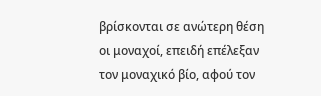βρίσκονται σε ανώτερη θέση οι μοναχοί, επειδή επέλεξαν τον μοναχικό βίο, αφού τον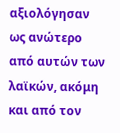αξιολόγησαν ως ανώτερο από αυτών των λαϊκών, ακόμη και από τον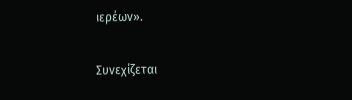ιερέων».

Συνεχίζεται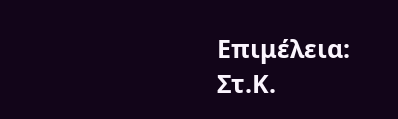Επιμέλεια: Στ.Κ.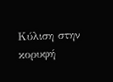Κύλιση στην κορυφή